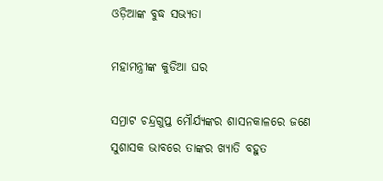ଓଡ଼ିଆଙ୍କ ବୁଦ୍ଧ ସଭ୍ୟତା

ମହାମନ୍ତ୍ରୀଙ୍କ କୁଡିଆ ଘର

ସମ୍ରାଟ ଚନ୍ଦ୍ରଗୁପ୍ତ ମୌର୍ଯ୍ୟଙ୍କର ଶାସନକାଳରେ ଜଣେ ସୁଶାସକ ଭାବରେ ତାଙ୍କର ଖ୍ୟାତି ବହୁତ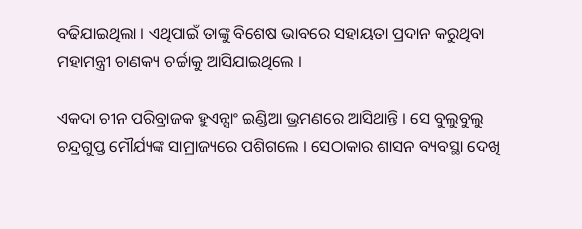ବଢିଯାଇଥିଲା । ଏଥିପାଇଁ ତାଙ୍କୁ ବିଶେଷ ଭାବରେ ସହାୟତା ପ୍ରଦାନ କରୁଥିବା ମହାମନ୍ତ୍ରୀ ଚାଣକ୍ୟ ଚର୍ଚ୍ଚାକୁ ଆସିଯାଇଥିଲେ ।

ଏକଦା ଚୀନ ପରିବ୍ରାଜକ ହୁଏନ୍ସାଂ ଇଣ୍ଡିଆ ଭ୍ରମଣରେ ଆସିଥାନ୍ତି । ସେ ବୁଲୁବୁଲୁ ଚନ୍ଦ୍ରଗୁପ୍ତ ମୌର୍ଯ୍ୟଙ୍କ ସାମ୍ରାଜ୍ୟରେ ପଶିଗଲେ । ସେଠାକାର ଶାସନ ବ୍ୟବସ୍ଥା ଦେଖି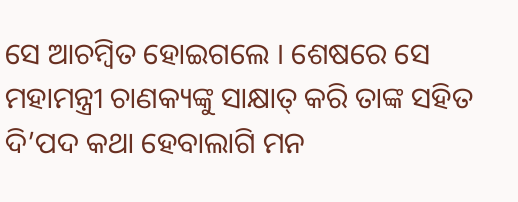ସେ ଆଚମ୍ବିତ ହୋଇଗଲେ । ଶେଷରେ ସେ ମହାମନ୍ତ୍ରୀ ଚାଣକ୍ୟଙ୍କୁ ସାକ୍ଷାତ୍ କରି ତାଙ୍କ ସହିତ ଦି’ପଦ କଥା ହେବାଲାଗି ମନ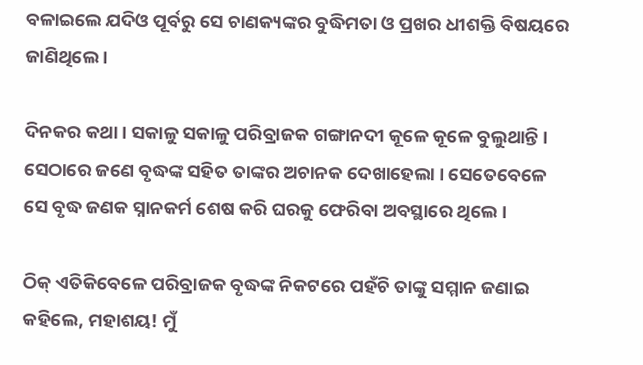ବଳାଇଲେ ଯଦିଓ ପୂର୍ବରୁ ସେ ଚାଣକ୍ୟଙ୍କର ବୁଦ୍ଧିମତା ଓ ପ୍ରଖର ଧୀଶକ୍ତି ବିଷୟରେ ଜାଣିଥିଲେ ।

ଦିନକର କଥା । ସକାଳୁ ସକାଳୁ ପରିବ୍ରାଜକ ଗଙ୍ଗାନଦୀ କୂଳେ କୂଳେ ବୁଲୁଥାନ୍ତି । ସେଠାରେ ଜଣେ ବୃଦ୍ଧଙ୍କ ସହିତ ତାଙ୍କର ଅଚାନକ ଦେଖାହେଲା । ସେତେବେଳେ ସେ ବୃଦ୍ଧ ଜଣକ ସ୍ନାନକର୍ମ ଶେଷ କରି ଘରକୁ ଫେରିବା ଅବସ୍ଥାରେ ଥିଲେ ।

ଠିକ୍ ଏତିକିବେଳେ ପରିବ୍ରାଜକ ବୃଦ୍ଧଙ୍କ ନିକଟରେ ପହଁଚି ତାଙ୍କୁ ସମ୍ମାନ ଜଣାଇ କହିଲେ, ମହାଶୟ! ମୁଁ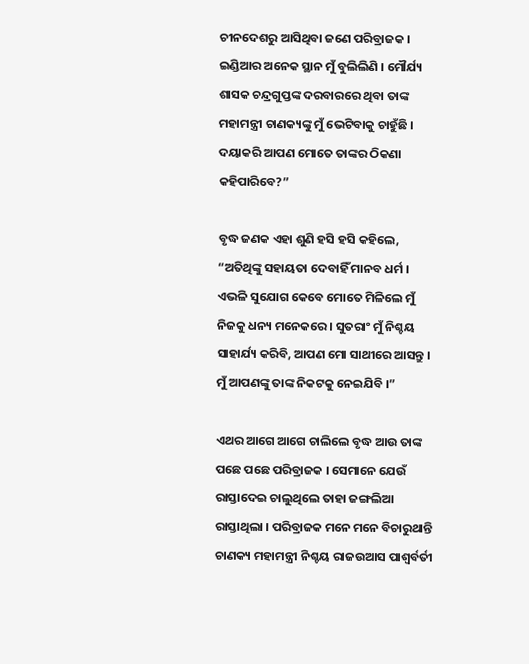ଚୀନଦେଶରୁ ଆସିଥିବା ଜଣେ ପରିବ୍ରାଜକ । ଇଣ୍ଡିଆର ଅନେକ ସ୍ଥାନ ମୁଁ ବୁଲିଲିଣି । ମୌର୍ଯ୍ୟ ଶାସକ ଚନ୍ଦ୍ରଗୁପ୍ତଙ୍କ ଦରବାରରେ ଥିବା ତାଙ୍କ ମହାମନ୍ତ୍ରୀ ଚାଣକ୍ୟଙ୍କୁ ମୁଁ ଭେଟିବାକୁ ଚାହୁଁଛି । ଦୟାକରି ଆପଣ ମୋତେ ତାଙ୍କର ଠିକଣା କହିପାରିବେ?”

ବୃଦ୍ଧ ଜଣକ ଏହା ଶୁଣି ହସି ହସି କହିଲେ, “ଅତିଥିଙ୍କୁ ସହାୟତା ଦେବାହିଁ ମାନବ ଧର୍ମ । ଏଭଳି ସୁଯୋଗ କେବେ ମୋତେ ମିଳିଲେ ମୁଁ ନିଜକୁ ଧନ୍ୟ ମନେକରେ । ସୁତରାଂ ମୁଁ ନିଶ୍ଚୟ ସାହାର୍ଯ୍ୟ କରିବି, ଆପଣ ମୋ ସାଥୀରେ ଆସନ୍ତୁ । ମୁଁ ଆପଣଙ୍କୁ ତାଙ୍କ ନିକଟକୁ ନେଇଯିବି ।”

ଏଥର ଆଗେ ଆଗେ ଚାଲିଲେ ବୃଦ୍ଧ ଆଉ ତାଙ୍କ ପଛେ ପଛେ ପରିବ୍ରାଜକ । ସେମାନେ ଯେଉଁ ରାସ୍ତାଦେଇ ଚାଲୁଥିଲେ ତାହା ଜଙ୍ଗଲିଆ ରାସ୍ତାଥିଲା । ପରିବ୍ରାଜକ ମନେ ମନେ ବିଚାରୁଥାନ୍ତି ଚାଣକ୍ୟ ମହାମନ୍ତ୍ରୀ ନିଶ୍ଚୟ ରାଜଉଆସ ପାଶ୍ୱର୍ବର୍ତୀ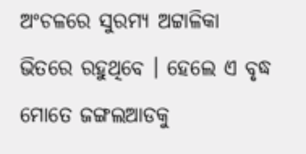ଅଂଚଳରେ ସୁରମ୍ୟ ଅଟ୍ଟାଳିକା ଭିତରେ ରହୁଥିବେ । ହେଲେ ଏ ବୃଦ୍ଧ ମୋତେ ଜଙ୍ଗଲଆଡକୁ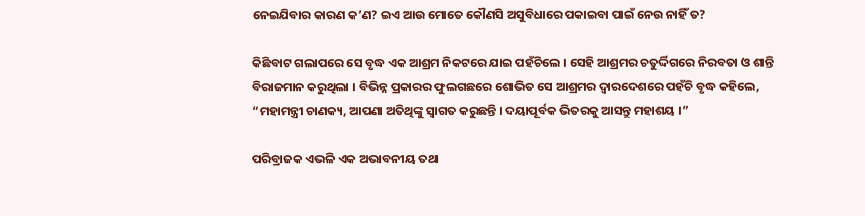ନେଇଯିବାର କାରଣ କ’ଣ? ଇଏ ଆଉ ମୋତେ କୌଣସି ଅସୁବିଧାରେ ପକାଇବା ପାଇଁ ନେଉ ନାହିଁ ତ?

କିଛିବାଟ ଗଲାପରେ ସେ ବୃଦ୍ଧ ଏକ ଆଶ୍ରମ ନିକଟରେ ଯାଇ ପହଁଚିଲେ । ସେହି ଆଶ୍ରମର ଚତୁର୍ଦ୍ଦିଗରେ ନିରବତା ଓ ଶାନ୍ତି ବିରାଜମାନ କରୁଥିଲା । ବିଭିନ୍ନ ପ୍ରକାରର ଫୁଲଗଛରେ ଶୋଭିତ ସେ ଆଶ୍ରମର ଦ୍ୱାରଦେଶରେ ପହଁଚି ବୃଦ୍ଧ କହିଲେ, “ମହାମନ୍ତ୍ରୀ ଚାଣକ୍ୟ, ଆପଣା ଅତିଥିଙ୍କୁ ସ୍ୱାଗତ କରୁଛନ୍ତି । ଦୟାପୂର୍ବକ ଭିତରକୁ ଆସନ୍ତୁ ମହାଶୟ ।”

ପରିବ୍ରାଜକ ଏଭଳି ଏକ ଅଭାବନୀୟ ତଥା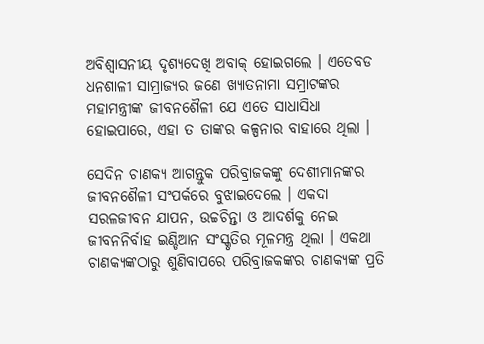ଅବିଶ୍ୱାସନୀୟ ଦୃଶ୍ୟଦେଖି ଅବାକ୍ ହୋଇଗଲେ । ଏତେବଡ ଧନଶାଳୀ ସାମ୍ରାଜ୍ୟର ଜଣେ ଖ୍ୟାତନାମା ସମ୍ରାଟଙ୍କର ମହାମନ୍ତ୍ରୀଙ୍କ ଜୀବନଶୈଳୀ ଯେ ଏତେ ସାଧାସିଧା ହୋଇପାରେ, ଏହା ତ ତାଙ୍କର କଳ୍ପନାର ବାହାରେ ଥିଲା ।

ସେଦିନ ଚାଣକ୍ୟ ଆଗନ୍ତୁକ ପରିବ୍ରାଜକଙ୍କୁ ଦେଶୀମାନଙ୍କର ଜୀବନଶୈଳୀ ସଂପର୍କରେ ବୁଝାଇଦେଲେ । ଏକଦା ସରଳଜୀବନ ଯାପନ, ଉଚ୍ଚଚିନ୍ତା ଓ ଆଦର୍ଶକୁ ନେଇ ଜୀବନନିର୍ବାହ ଇଣ୍ଡିଆନ ସଂସ୍କୃତିର ମୂଳମନ୍ତ୍ର ଥିଲା । ଏକଥା ଚାଣକ୍ୟଙ୍କଠାରୁ ଶୁଣିବାପରେ ପରିବ୍ରାଜକଙ୍କର ଚାଣକ୍ୟଙ୍କ ପ୍ରତି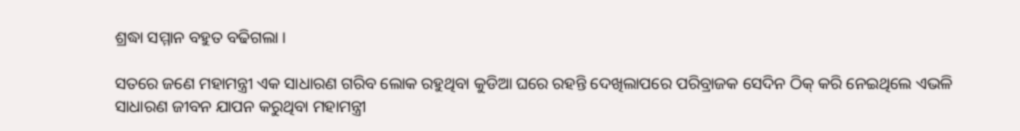ଶ୍ରଦ୍ଧା ସମ୍ମାନ ବହୁତ ବଢିଗଲା ।

ସତରେ ଜଣେ ମହାମନ୍ତ୍ରୀ ଏକ ସାଧାରଣ ଗରିବ ଲୋକ ରହୁଥିବା କୁଡିଆ ଘରେ ରହନ୍ତି ଦେଖିଲାପରେ ପରିବ୍ରାଜକ ସେଦିନ ଠିକ୍ କରି ନେଇଥିଲେ ଏଭଳି ସାଧାରଣ ଜୀବନ ଯାପନ କରୁଥିବା ମହାମନ୍ତ୍ରୀ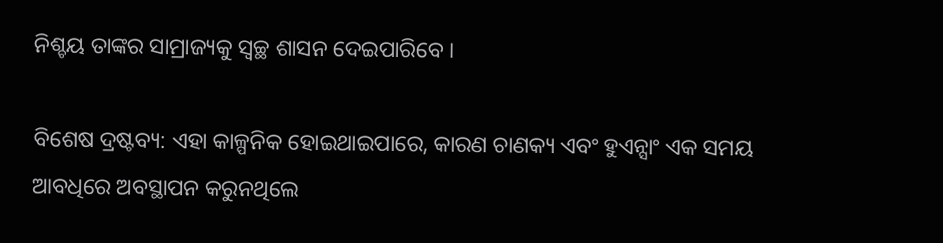ନିଶ୍ଚୟ ତାଙ୍କର ସାମ୍ରାଜ୍ୟକୁ ସ୍ୱଚ୍ଛ ଶାସନ ଦେଇପାରିବେ ।

ବିଶେଷ ଦ୍ରଷ୍ଟବ୍ୟ: ଏହା କାଳ୍ପନିକ ହୋଇଥାଇପାରେ, କାରଣ ଚାଣକ୍ୟ ଏବଂ ହୁଏନ୍ସାଂ ଏକ ସମୟ ଆବଧିରେ ଅବସ୍ଥାପନ କରୁନଥିଲେ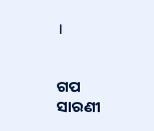।


ଗପ ସାରଣୀ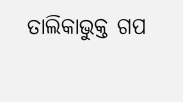ତାଲିକାଭୁକ୍ତ ଗପ